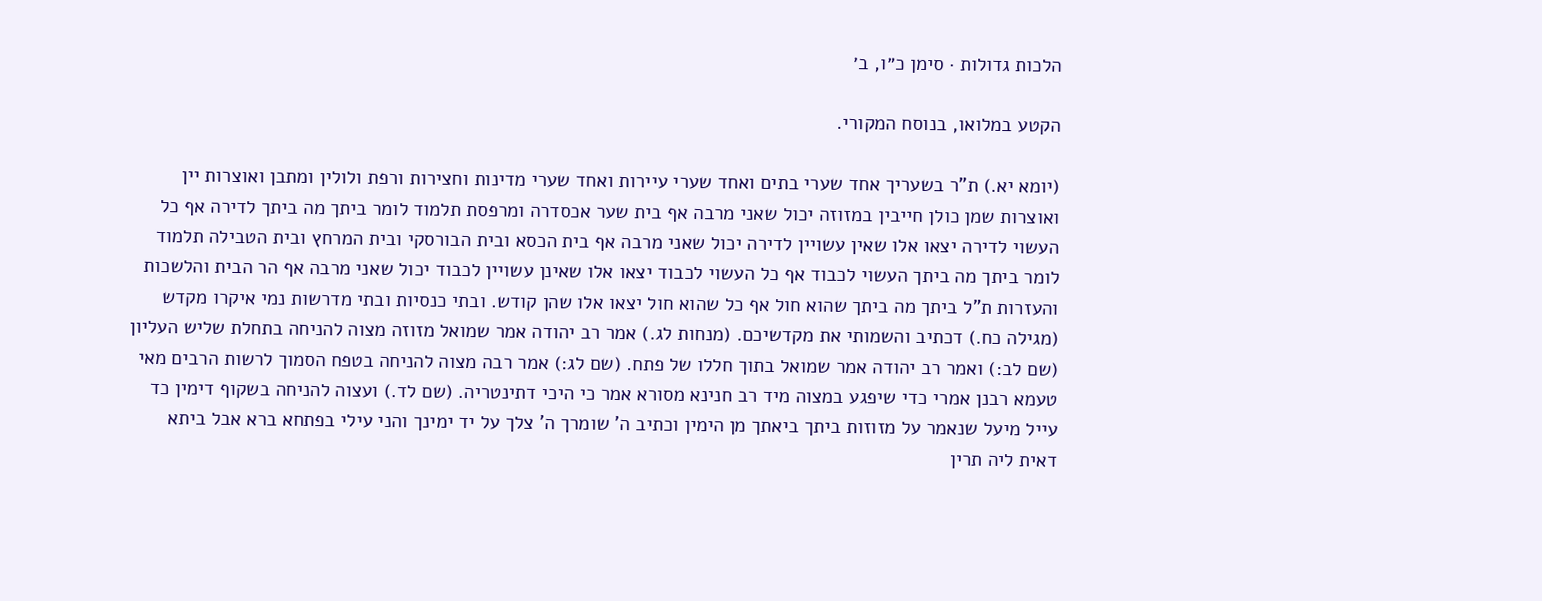הלכות גדולות · סימן כ״ו, ב׳

הקטע במלואו, בנוסח המקורי.

(יומא יא.) ת"ר בשעריך אחד שערי בתים ואחד שערי עיירות ואחד שערי מדינות וחצירות ורפת ולולין ומתבן ואוצרות יין ואוצרות שמן כולן חייבין במזוזה יכול שאני מרבה אף בית שער אכסדרה ומרפסת תלמוד לומר ביתך מה ביתך לדירה אף כל העשוי לדירה יצאו אלו שאין עשויין לדירה יכול שאני מרבה אף בית הכסא ובית הבורסקי ובית המרחץ ובית הטבילה תלמוד לומר ביתך מה ביתך העשוי לכבוד אף כל העשוי לכבוד יצאו אלו שאינן עשויין לכבוד יכול שאני מרבה אף הר הבית והלשכות והעזרות ת"ל ביתך מה ביתך שהוא חול אף כל שהוא חול יצאו אלו שהן קודש. ובתי כנסיות ובתי מדרשות נמי איקרו מקדש (מגילה כח.) דכתיב והשמותי את מקדשיכם. (מנחות לג.) אמר רב יהודה אמר שמואל מזוזה מצוה להניחה בתחלת שליש העליון (שם לב:) ואמר רב יהודה אמר שמואל בתוך חללו של פתח. (שם לג:) אמר רבה מצוה להניחה בטפח הסמוך לרשות הרבים מאי טעמא רבנן אמרי כדי שיפגע במצוה מיד רב חנינא מסורא אמר כי היכי דתינטריה. (שם לד.) ועצוה להניחה בשקוף דימין כד עייל מיעל שנאמר על מזוזות ביתך ביאתך מן הימין וכתיב ה' שומרך ה' צלך על יד ימינך והני עילי בפתחא ברא אבל ביתא דאית ליה תרין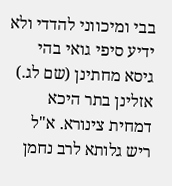בבי ומיכווני להדדי ולא ידיע סיפי גואי בהי גיסא מחתינן (שם לג.) אזלינן בתר היכא דמחית צינורא. א"ל ריש גלותא לרב נחמן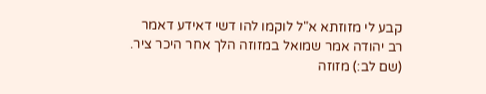קבע לי מזוזתא א"ל לוקמו להו דשי דאידע דאמר רב יהודה אמר שמואל במזוזה הלך אחר היכר ציר. (שם לב:) מזוזה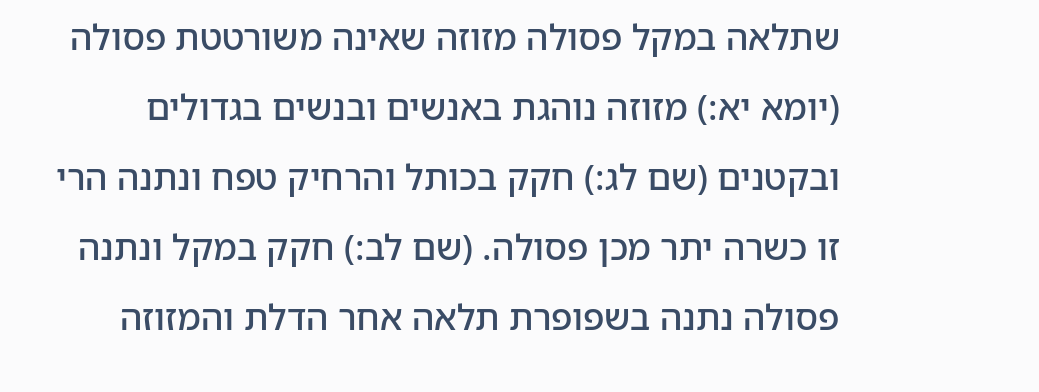שתלאה במקל פסולה מזוזה שאינה משורטטת פסולה (יומא יא:) מזוזה נוהגת באנשים ובנשים בגדולים ובקטנים (שם לג:) חקק בכותל והרחיק טפח ונתנה הרי זו כשרה יתר מכן פסולה. (שם לב:) חקק במקל ונתנה פסולה נתנה בשפופרת תלאה אחר הדלת והמזוזה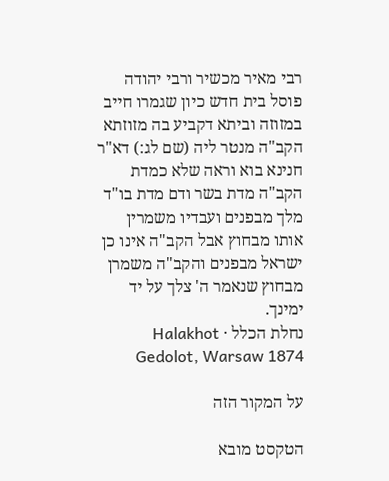רבי מאיר מכשיר ורבי יהודה פוסל בית חדש כיון שגמרו חייב במזוזה וביתא דקביע בה מזוזתא הקב"ה מנטר ליה (שם לג:) דא"ר חנינא בוא וראה שלא כמדת הקב"ה מדת בשר ודם מדת בו"ד מלך מבפנים ועבדיו משמרין אותו מבחוץ אבל הקב"ה אינו כן ישראל מבפנים והקב"ה משמרן מבחוץ שנאמר ה' צלך על יד ימינך.
נחלת הכלל · Halakhot Gedolot, Warsaw 1874

על המקור הזה

הטקסט מובא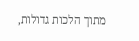מתוך הלכות גדולות,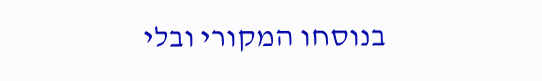בנוסחו המקורי ובלי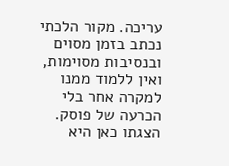עריכה. מקור הלכתי נכתב בזמן מסוים ובנסיבות מסוימות, ואין ללמוד ממנו למקרה אחר בלי הכרעה של פוסק. הצגתו כאן היא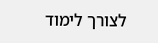לצורך לימוד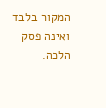המקור בלבד ואינה פסק הלכה.